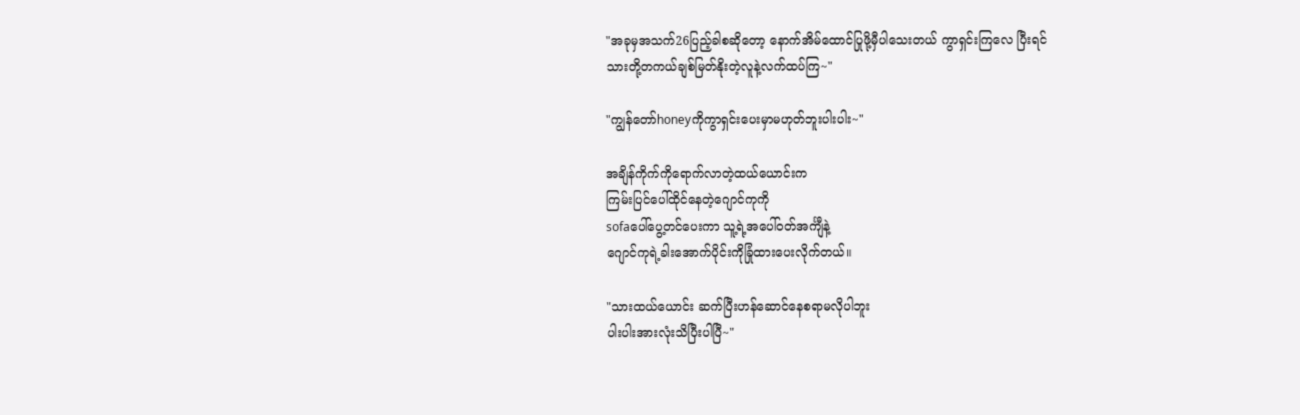"အခုမှအသက်26ပြည့်ခါစဆိုတော့ နောက်အိမ်ထောင်ပြုဖို့မှီပါသေးတယ် ကွာရှင်းကြလေ ပြီးရင်
သားတို့တကယ်ချစ်မြတ်နိုးတဲ့လူနဲ့လက်ထပ်ကြ~"

"ကျွန်တော်honeyကိုကွာရှင်းပေးမှာမဟုတ်ဘူးပါးပါး~"

အချိန်ကိုက်ကိုရောက်လာတဲ့ထယ်ယောင်းက
ကြမ်းပြင်ပေါ်ထိုင်နေတဲ့ဂျောင်ကုကို
sofaပေါ်ပွေ့တင်ပေးကာ သူ့ရဲ့အပေါ်ဝတ်အင်္ကျီနဲ့
ဂျောင်ကုရဲ့ခါးအောက်ပိုင်းကိုခြုံထားပေးလိုက်တယ်။

"သားထယ်ယောင်း ဆက်ပြီးဟန်ဆောင်နေစရာမလိုပါဘူး
ပါးပါးအားလုံးသိပြီးပါပြီ~"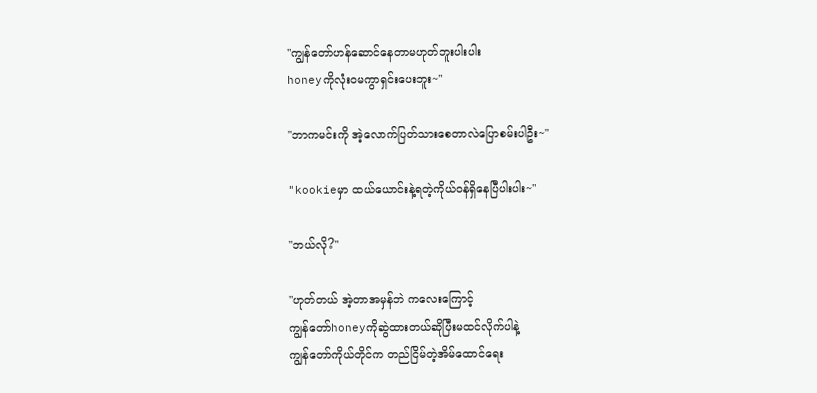"ကျွန်တော်ဟန်ဆောင်နေတာမဟုတ်ဘူးပါးပါး
honeyကိုလုံးဝမကွာရှင်းပေးဘူး~"

"ဘာကမင်းကို အဲ့လောက်ပြတ်သားစေတာလဲပြောစမ်းပါဦး~"

"kookieမှာ ထယ်ယောင်းနဲ့ရတဲ့ကိုယ်ဝန်ရှိနေပြီပါးပါး~"

"ဘယ်လို?"

"ဟုတ်တယ် အဲ့တာအမှန်ဘဲ ကလေးကြောင့်
ကျွန်တော်honeyကိုဆွဲထားတယ်ဆိုပြီးမထင်လိုက်ပါနဲ့
ကျွန်တော်ကိုယ်တိုင်က တည်ငြိမ်တဲ့အိမ်ထောင်ရေး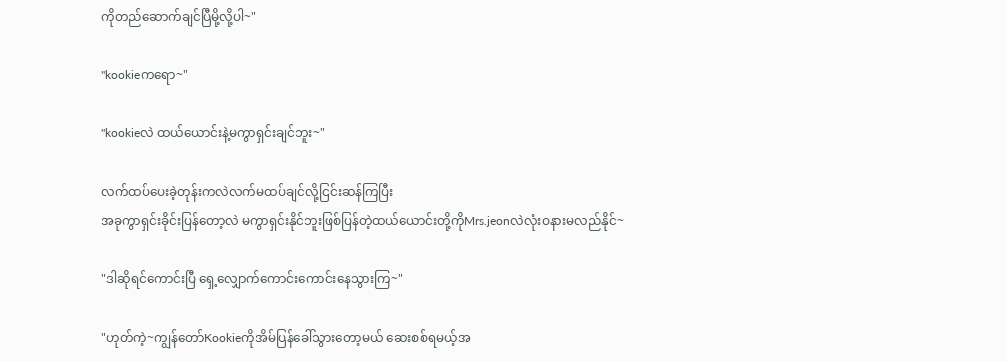ကိုတည်ဆောက်ချင်ပြီမို့လို့ပါ~"

"kookieကရော~"

"kookieလဲ ထယ်ယောင်းနဲ့မကွာရှင်းချင်ဘူး~"

လက်ထပ်ပေးခဲ့တုန်းကလဲလက်မထပ်ချင်လို့ငြင်းဆန်ကြပြီး
အခုကွာရှင်းခိုင်းပြန်တော့လဲ မကွာရှင်းနိုင်ဘူးဖြစ်ပြန်တဲ့ထယ်ယောင်းတို့ကိုMrs.jeonလဲလုံးဝနားမလည်နိုင်~

"ဒါဆိုရင်ကောင်းပြီ ရှေ့လျှောက်ကောင်းကောင်းနေသွားကြ~"

"ဟုတ်ကဲ့~ကျွန်တော်Kookieကိုအိမ်ပြန်ခေါ်သွားတော့မယ် ဆေးစစ်ရမယ့်အ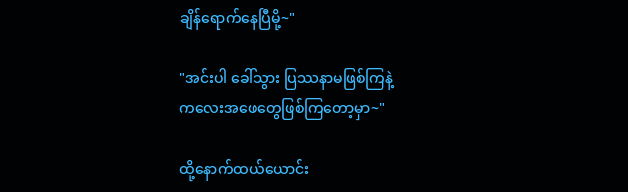ချိန်ရောက်နေပြီမို့~"

"အင်းပါ ခေါ်သွား ပြဿနာမဖြစ်ကြနဲ့
ကလေးအဖေတွေဖြစ်ကြတော့မှာ~"

ထို့နောက်ထယ်ယောင်း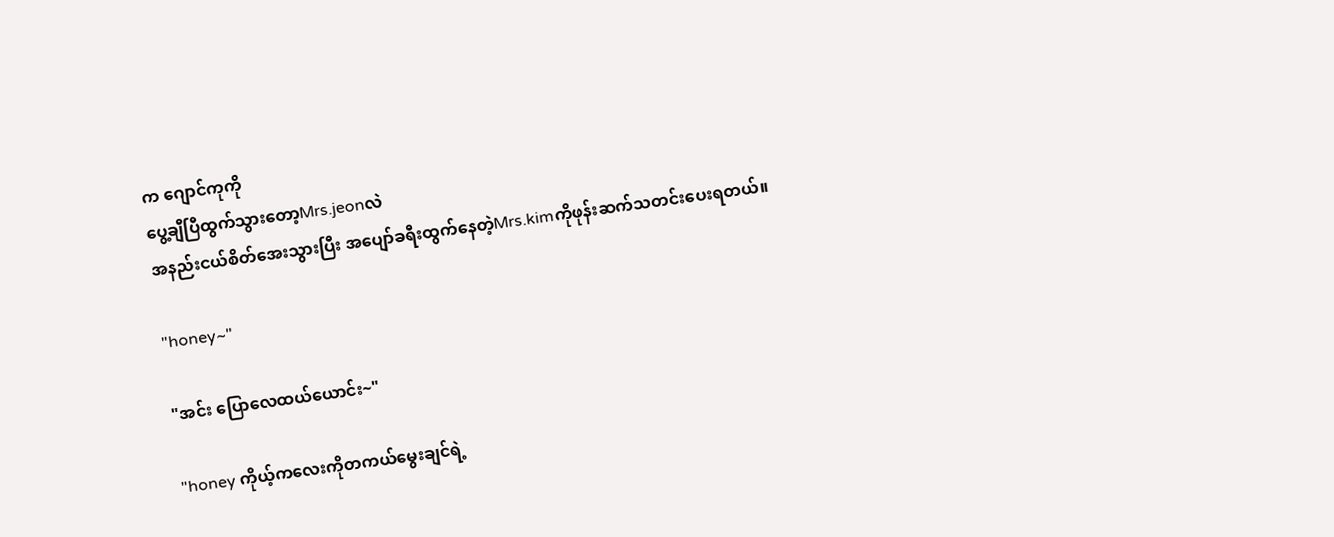က ဂျောင်ကုကို
ပွေ့ချီပြီထွက်သွားတော့Mrs.jeonလဲ
အနည်းငယ်စိတ်အေးသွားပြီး အပျော်ခရီးထွက်နေတဲ့Mrs.kimကိုဖုန်းဆက်သတင်းပေးရတယ်။

"honey~"

"အင်း ပြောလေထယ်ယောင်း~"

"honey ကိုယ့်ကလေးကိုတကယ်မွေးချင်ရဲ့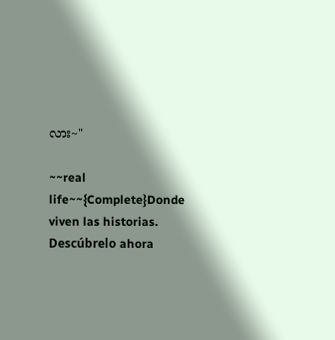လား~"

~~real life~~{Complete}Donde viven las historias. Descúbrelo ahora